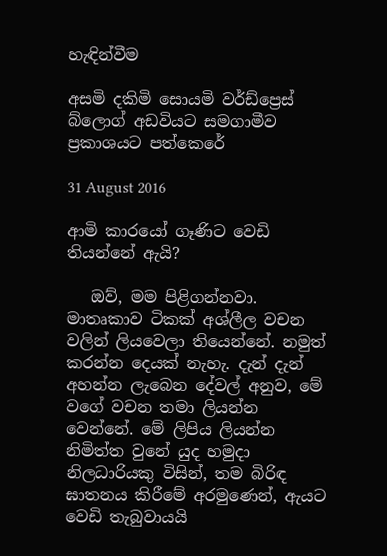හැඳින්වීම

අසමි දකිමි සොයමි වර්ඩ්ප්‍රෙස් බ්ලොග් අඩවියට සමගාමීව ප්‍රකාශයට පත්කෙරේ

31 August 2016

ආමි කාරයෝ ගෑණිට වෙඩි තියන්නේ ඇයි?

   ඔව්, මම පිළිගන්නවා. මාතෘකාව ටිකක් අශ්ලීල වචන වලින් ලියවෙලා තියෙන්නේ. නමුත් කරන්න දෙයක් නැහැ. දැන් දැන් අහන්න ලැබෙන දේවල් අනුව, මේ වගේ වචන තමා ලියන්න වෙන්නේ. මේ ලිපිය ලියන්න නිමිත්ත වුනේ යුද හමුදා නිලධාරියකු විසින්, තම බිරිඳ ඝාතනය කිරීමේ අරමුණෙන්, ඇයට වෙඩි තැබුවායයි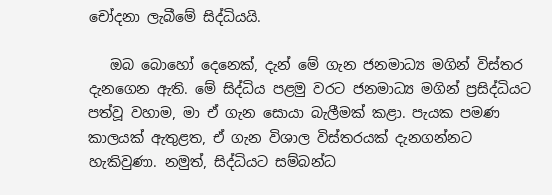චෝදනා ලැබීමේ සිද්ධියයි.

   ඔබ බොහෝ දෙනෙක්, දැන් මේ ගැන ජනමාධ්‍ය මගින් විස්තර දැනගෙන ඇති. මේ සිද්ධිය පළමු වරට ජනමාධ්‍ය මගින් ප්‍රසිද්ධියට පත්වූ වහාම, මා ඒ ගැන සොයා බැලීමක් කළා. පැයක පමණ කාලයක් ඇතුළත, ඒ ගැන විශාල විස්තරයක් දැනගන්නට හැකිවුණා. නමුත්, සිද්ධියට සම්බන්ධ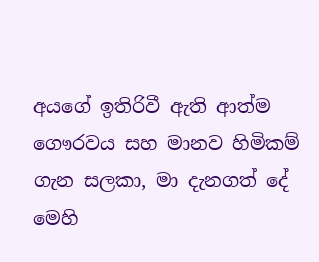අයගේ ඉතිරිවී ඇති ආත්ම ගෞරවය සහ මානව හිමිකම් ගැන සලකා, මා දැනගත් දේ මෙහි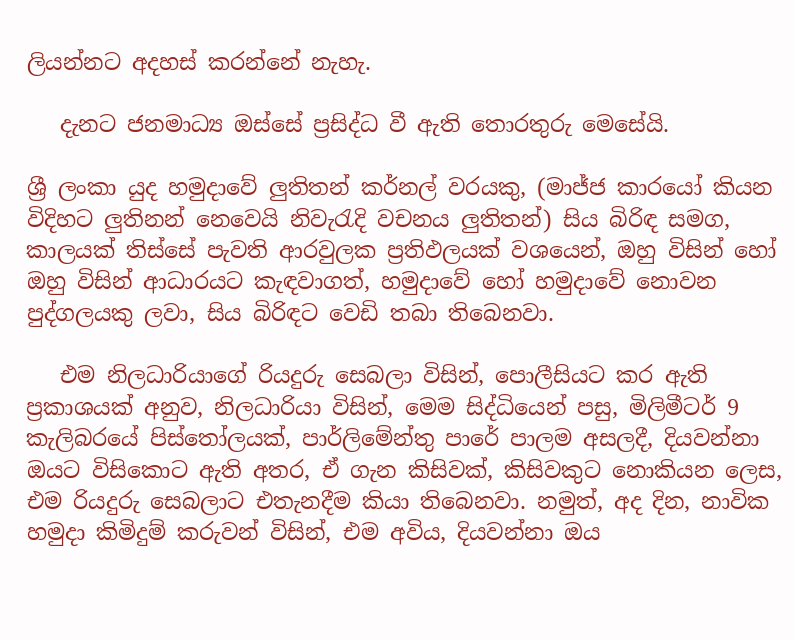ලියන්නට අදහස් කරන්නේ නැහැ.

   දැනට ජනමාධ්‍ය ඔස්සේ ප්‍රසිද්ධ වී ඇති තොරතුරු මෙසේයි.

ශ්‍රී ලංකා යුද හමුදාවේ ලුතිතන් කර්නල් වරයකු, (මාජ්ජ කාරයෝ කියන විදිහට ලුතිනන් නෙවෙයි නිවැරැදි වචනය ලුතිතන්) සිය බිරිඳ සමග, කාලයක් තිස්සේ පැවති ආරවුලක ප්‍රතිඵලයක් වශයෙන්, ඔහු විසින් හෝ ඔහු විසින් ආධාරයට කැඳවාගත්, හමුදාවේ හෝ හමුදාවේ නොවන පුද්ගලයකු ලවා, සිය බිරිඳට වෙඩි තබා තිබෙනවා.

   එම නිලධාරියාගේ රියදුරු සෙබලා විසින්, පොලීසියට කර ඇති ප්‍රකාශයක් අනුව, නිලධාරියා විසින්, මෙම සිද්ධියෙන් පසු, මිලිමීටර් 9 කැලිබරයේ පිස්තෝලයක්, පාර්ලිමේන්තු පාරේ පාලම අසලදී, දියවන්නා ඔයට විසිකොට ඇති අතර, ඒ ගැන කිසිවක්, කිසිවකුට නොකියන ලෙස, එම රියදුරු සෙබලාට එතැනදීම කියා තිබෙනවා. නමුත්, අද දින, නාවික හමුදා කිමිදුම් කරුවන් විසින්, එම අවිය, දියවන්නා ඔය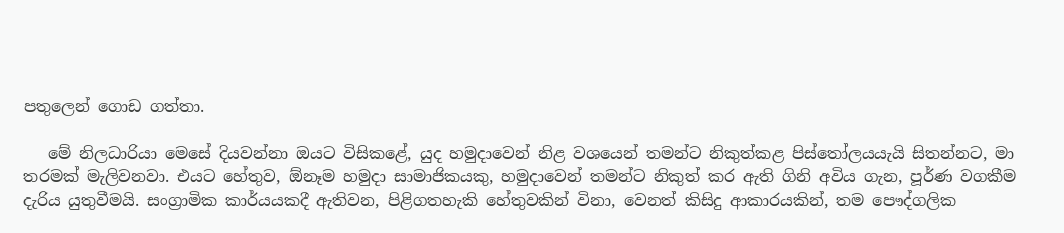පතුලෙන් ගොඩ ගත්තා.

   මේ නිලධාරියා මෙසේ දියවන්නා ඔයට විසිකළේ, යුද හමුදාවෙන් නිළ වශයෙන් තමන්ට නිකුත්කළ පිස්තෝලයයැයි සිතන්නට, මා තරමක් මැලිවනවා. එයට හේතුව, ඕනෑම හමුදා සාමාජිකයකු, හමුදාවෙන් තමන්ට නිකුත් කර ඇති ගිනි අවිය ගැන, පූර්ණ වගකීම දැරිය යුතුවීමයි. සංග්‍රාමික කාර්යයකදී ඇතිවන, පිළිගතහැකි හේතුවකින් විනා, වෙනත් කිසිදු ආකාරයකින්, තම පෞද්ගලික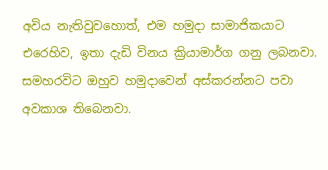අවිය නැතිවුවහොත්, එම හමුදා සාමාජිකයාට එරෙහිව, ඉතා දැඩි විනය ක්‍රියාමාර්ග ගනු ලබනවා. සමහරවිට ඔහුව හමුදාවෙන් අස්කරන්නට පවා අවකාශ තිබෙනවා.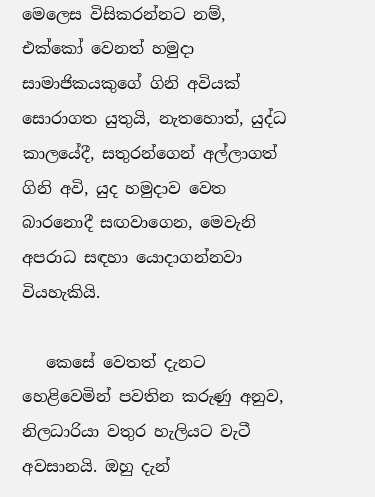මෙලෙස විසිකරන්නට නම්, එක්කෝ වෙනත් හමුදා සාමාජිකයකුගේ ගිනි අවියක් සොරාගත යුතුයි, නැතහොත්, යුද්ධ කාලයේදී, සතුරන්ගෙන් අල්ලාගත් ගිනි අවි, යුද හමුදාව වෙත බාරනොදී සඟවාගෙන, මෙවැනි අපරාධ සඳහා යොදාගන්නවා වියහැකියි.

   කෙසේ වෙතත් දැනට හෙළිවෙමින් පවතින කරුණු අනුව, නිලධාරියා වතුර හැලියට වැටී අවසානයි. ඔහු දැන්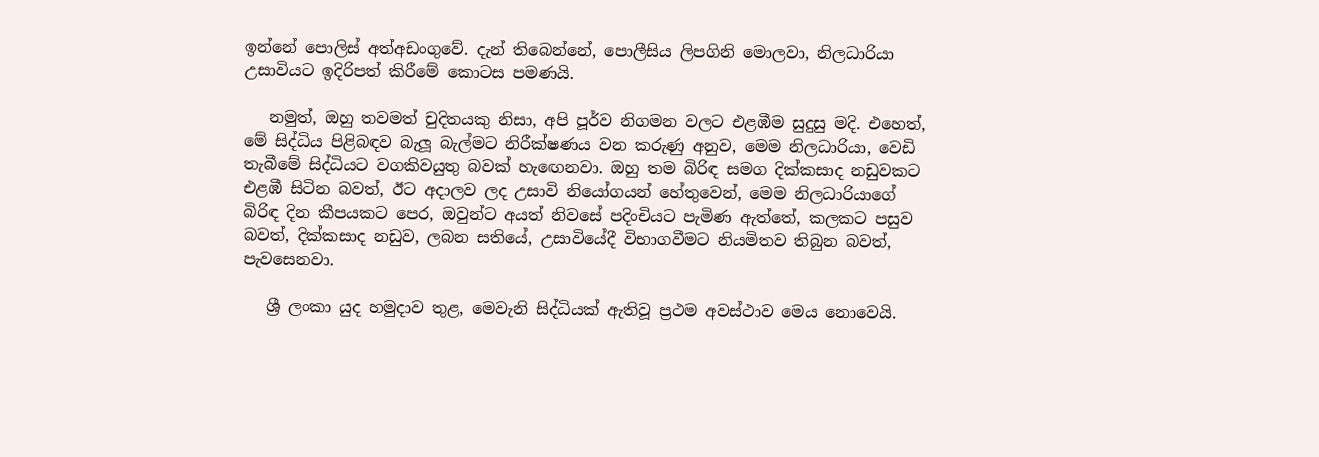ඉන්නේ පොලිස් අත්අඩංගුවේ. දැන් තිබෙන්නේ, පොලීසිය ලිපගිනි මොලවා, නිලධාරියා උසාවියට ඉදිරිපත් කිරීමේ කොටස පමණයි.

   නමුත්, ඔහු තවමත් චුදිතයකු නිසා, අපි පූර්ව නිගමන වලට එළඹීම සුදුසු මදි. එහෙත්, මේ සිද්ධිය පිළිබඳව බැලූ බැල්මට නිරීක්ෂණය වන කරුණු අනුව, මෙම නිලධාරියා, වෙඩි තැබීමේ සිද්ධියට වගකිවයුතු බවක් හැඟෙනවා. ඔහු තම බිරිඳ සමග දික්කසාද නඩුවකට එළඹී සිටින බවත්, ඊට අදාලව ලද උසාවි නියෝගයන් හේතුවෙන්, මෙම නිලධාරියාගේ බිරිඳ දින කීපයකට පෙර, ඔවුන්ට අයත් නිවසේ පදිංචියට පැමිණ ඇත්තේ, කලකට පසුව බවත්, දික්කසාද නඩුව, ලබන සතියේ, උසාවියේදී විභාගවීමට නියමිතව තිබුන බවත්, පැවසෙනවා.

   ශ්‍රී ලංකා යුද හමුදාව තුළ, මෙවැනි සිද්ධියක් ඇතිවූ ප්‍රථම අවස්ථාව මෙය නොවෙයි.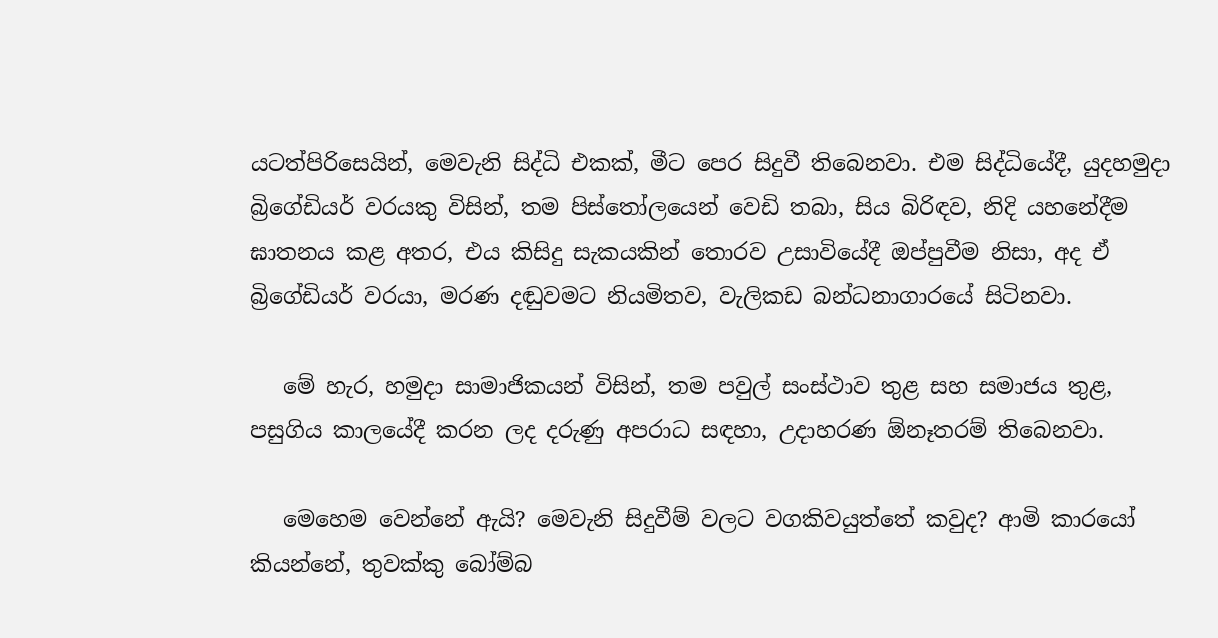යටත්පිරිසෙයින්, මෙවැනි සිද්ධි එකක්, මීට පෙර සිදුවී තිබෙනවා. එම සිද්ධියේදී, යුදහමුදා බ්‍රිගේඩියර් වරයකු විසින්, තම පිස්තෝලයෙන් වෙඩි තබා, සිය බිරිඳව, නිදි යහනේදීම ඝාතනය කළ අතර, එය කිසිදු සැකයකින් තොරව උසාවියේදී ඔප්පුවීම නිසා, අද ඒ බ්‍රිගේඩියර් වරයා, මරණ දඬුවමට නියමිතව, වැලිකඩ බන්ධනාගාරයේ සිටිනවා.

   මේ හැර, හමුදා සාමාජිකයන් විසින්, තම පවුල් සංස්ථාව තුළ සහ සමාජය තුළ, පසුගිය කාලයේදී කරන ලද දරුණු අපරාධ සඳහා, උදාහරණ ඕනෑතරම් තිබෙනවා.

   මෙහෙම වෙන්නේ ඇයි? මෙවැනි සිදුවීම් වලට වගකිවයුත්තේ කවුද? ආමි කාරයෝ කියන්නේ, තුවක්කු බෝම්බ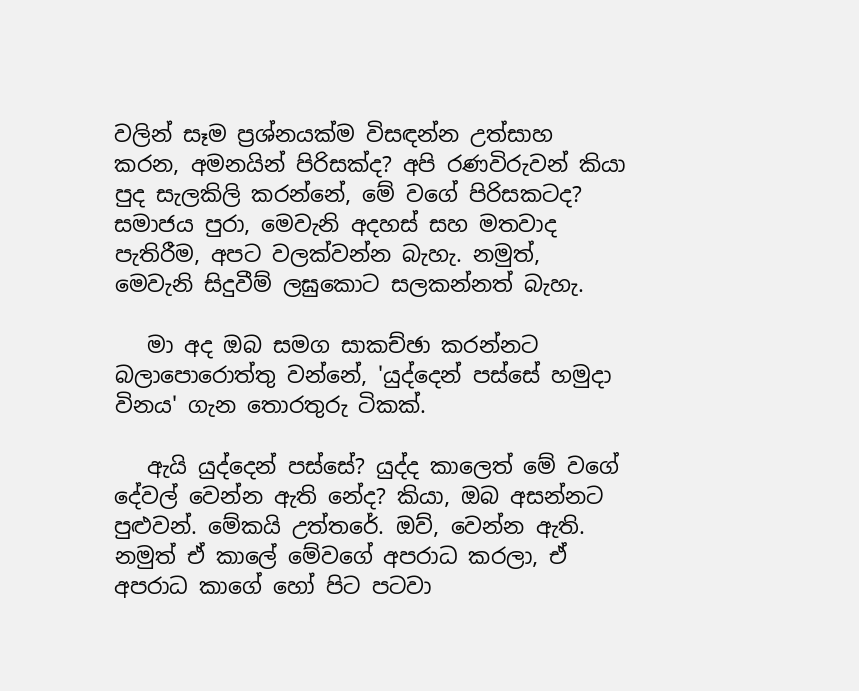වලින් සෑම ප්‍රශ්නයක්ම විසඳන්න උත්සාහ කරන, අමනයින් පිරිසක්ද? අපි රණවිරුවන් කියා පුද සැලකිලි කරන්නේ, මේ වගේ පිරිසකටද? සමාජය පුරා, මෙවැනි අදහස් සහ මතවාද පැතිරීම, අපට වලක්වන්න බැහැ. නමුත්, මෙවැනි සිදුවීම් ලඝුකොට සලකන්නත් බැහැ.

   මා අද ඔබ සමග සාකච්ඡා කරන්නට බලාපොරොත්තු වන්නේ, 'යුද්දෙන් පස්සේ හමුදා විනය' ගැන තොරතුරු ටිකක්.

   ඇයි යුද්දෙන් පස්සේ? යුද්ද කාලෙත් මේ වගේ දේවල් වෙන්න ඇති නේද? කියා, ඔබ අසන්නට පුළුවන්. මේකයි උත්තරේ. ඔව්, වෙන්න ඇති. නමුත් ඒ කාලේ මේවගේ අපරාධ කරලා, ඒ අපරාධ කාගේ හෝ පිට පටවා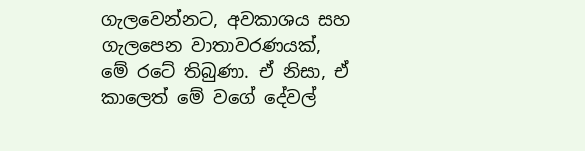ගැලවෙන්නට, අවකාශය සහ ගැලපෙන වාතාවරණයක්, මේ රටේ තිබුණා. ඒ නිසා, ඒ කාලෙත් මේ වගේ දේවල්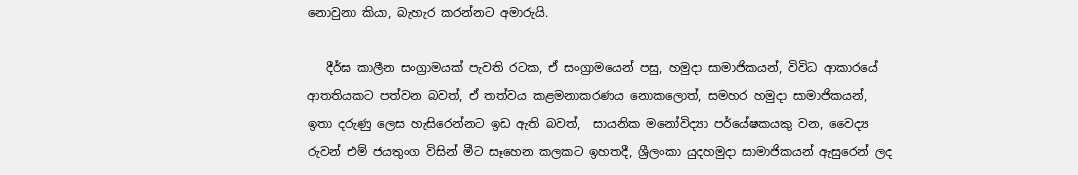නොවුනා කියා, බැහැර කරන්නට අමාරුයි.

   දීර්ඝ කාලීන සංග්‍රාමයක් පැවති රටක, ඒ සංග්‍රාමයෙන් පසු, හමුදා සාමාජිකයන්, විවිධ ආකාරයේ ආතතියකට පත්වන බවත්, ඒ තත්වය කළමනාකරණය නොකලොත්, සමහර හමුදා සාමාජිකයන්, ඉතා දරුණු ලෙස හැසිරෙන්නට ඉඩ ඇති බවත්,  සායනික මනෝවිද්‍යා පර්යේෂකයකු වන, වෛද්‍ය රුවන් එම් ජයතුංග විසින් මීට සෑහෙන කලකට ඉහතදී, ශ්‍රීලංකා යුදහමුදා සාමාජිකයන් ඇසුරෙන් ලද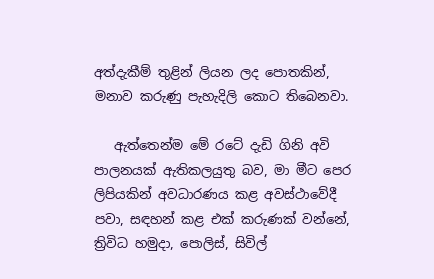අත්දැකීම් තුළින් ලියන ලද පොතකින්, මනාව කරුණු පැහැදිලි කොට තිබෙනවා.

   ඇත්තෙන්ම මේ රටේ දැඩි ගිනි අවි පාලනයක් ඇතිකලයුතු බව, මා මීට පෙර ලිපියකින් අවධාරණය කළ අවස්ථාවේදී පවා, සඳහන් කළ එක් කරුණක් වන්නේ, ත්‍රිවිධ හමුදා, පොලිස්, සිවිල්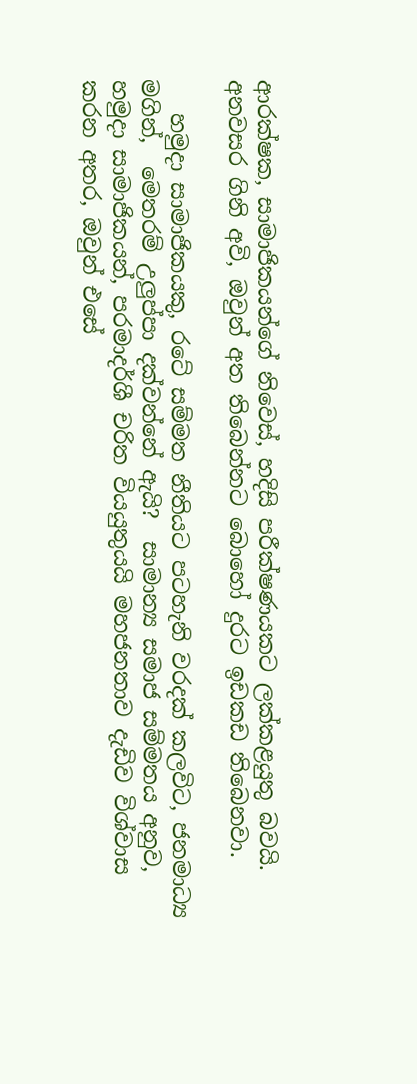ආරක්ෂක, සාමාජිකයන්ගේ නිවෙස්, හදිසි පරීක්ෂණයකට ලක්කළයුතු බවයි. අනවසර ගිනි අවි, ඔවුන් අත තිබෙන්නට බොහෝ දුරට ඉඩකඩ තිබෙනවා.

   හමුදා සාමාජිකයකු, රටේ සම්මත නීතියට පටහැනි වරදක් කලවිට, ජනමාධ්‍ය මගින්,  මෙතරම් උලුප්පා දක්වන්නේ ඇයි?  සාමාන්‍ය සමාජ සම්මතය අනුව, හමුදා සාමාජිකයන්, පරමාදර්ශී චරිත වියයුතුයයි මහජනතාව දැඩිව විශ්වාස කරන අතර, ඔවුන් එසේ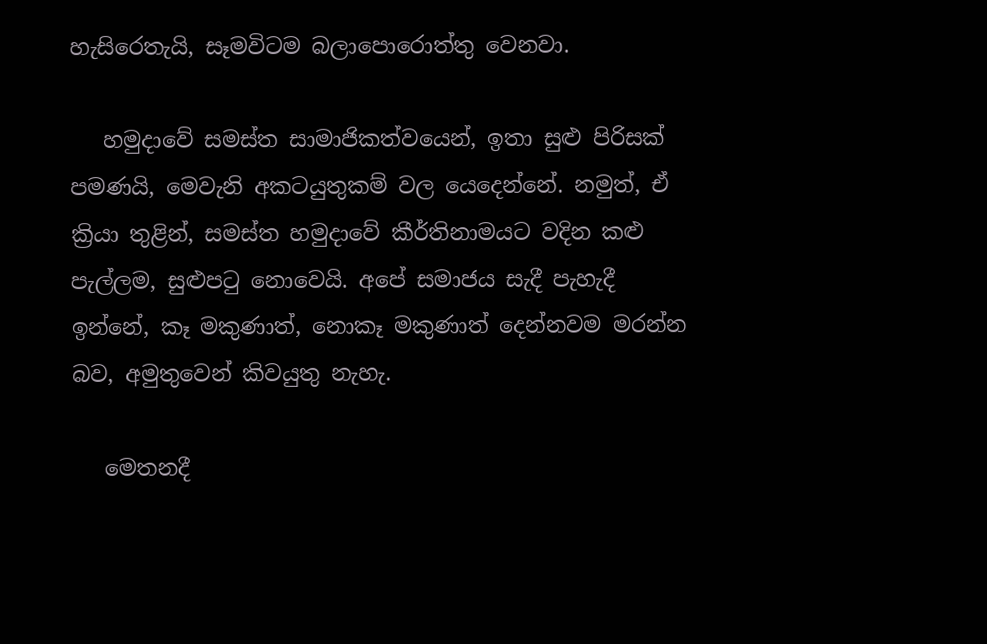හැසිරෙතැයි, සෑමවිටම බලාපොරොත්තු වෙනවා.

   හමුදාවේ සමස්ත සාමාජිකත්වයෙන්, ඉතා සුළු පිරිසක් පමණයි, මෙවැනි අකටයුතුකම් වල යෙදෙන්නේ. නමුත්, ඒ ක්‍රියා තුළින්, සමස්ත හමුදාවේ කීර්තිනාමයට වදින කළු පැල්ලම, සුළුපටු නොවෙයි. අපේ සමාජය සැදී පැහැදී ඉන්නේ, කෑ මකුණාත්, නොකෑ මකුණාත් දෙන්නවම මරන්න බව, අමුතුවෙන් කිවයුතු නැහැ.

   මෙතනදී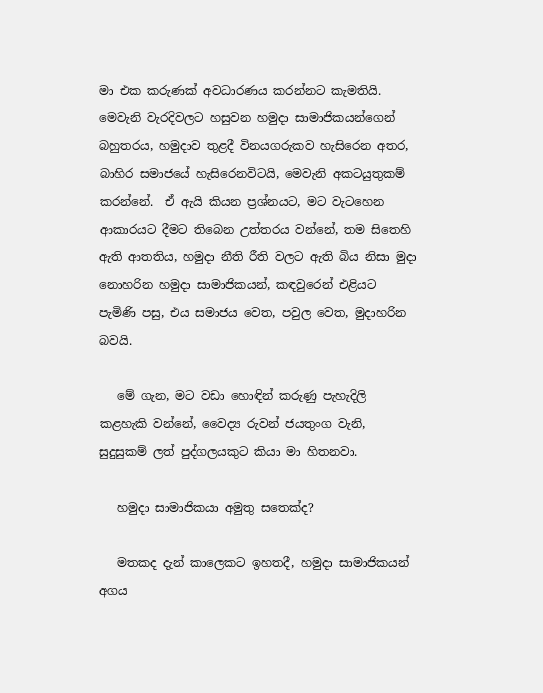මා එක කරුණක් අවධාරණය කරන්නට කැමතියි. මෙවැනි වැරදිවලට හසුවන හමුදා සාමාජිකයන්ගෙන් බහුතරය, හමුදාව තුළදී විනයගරුකව හැසිරෙන අතර, බාහිර සමාජයේ හැසිරෙනවිටයි, මෙවැනි අකටයුතුකම් කරන්නේ.  ඒ ඇයි කියන ප්‍රශ්නයට, මට වැටහෙන ආකාරයට දීමට තිබෙන උත්තරය වන්නේ, තම සිතෙහි ඇති ආතතිය, හමුදා නීති රීති වලට ඇති බිය නිසා මුදා නොහරින හමුදා සාමාජිකයන්, කඳවුරෙන් එළියට පැමිණි පසු, එය සමාජය වෙත, පවුල වෙත, මුදාහරින බවයි.

   මේ ගැන, මට වඩා හොඳින් කරුණු පැහැදිලි කළහැකි වන්නේ, වෛද්‍ය රුවන් ජයතුංග වැනි, සුදුසුකම් ලත් පුද්ගලයකුට කියා මා හිතනවා.

   හමුදා සාමාජිකයා අමුතු සතෙක්ද?

   මතකද දැන් කාලෙකට ඉහතදී, හමුදා සාමාජිකයන් අගය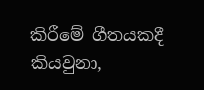කිරීමේ ගීතයකදී කියවුනා,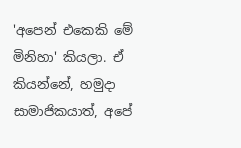'අපෙන් එකෙකි මේ මිනිහා' කියලා. ඒ කියන්නේ, හමුදා සාමාජිකයාත්, අපේ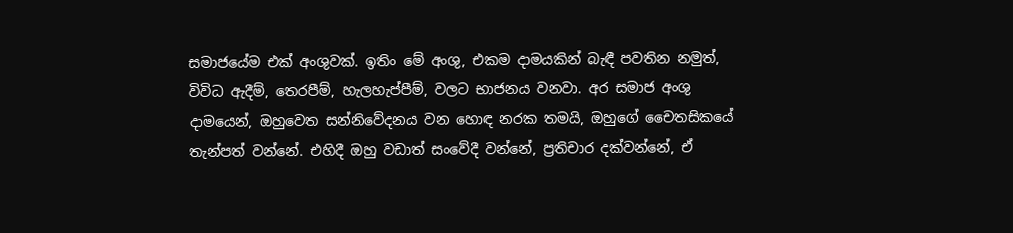සමාජයේම එක් අංශුවක්. ඉතිං මේ අංශු, එකම දාමයකින් බැඳී පවතින නමුත්, විවිධ ඇදීම්, තෙරපීම්, හැලහැප්පීම්, වලට භාජනය වනවා. අර සමාජ අංශු දාමයෙන්, ඔහුවෙත සන්නිවේදනය වන හොඳ නරක තමයි, ඔහුගේ චෛතසිකයේ තැන්පත් වන්නේ. එහිදී ඔහු වඩාත් සංවේදී වන්නේ, ප්‍රතිචාර දක්වන්නේ, ඒ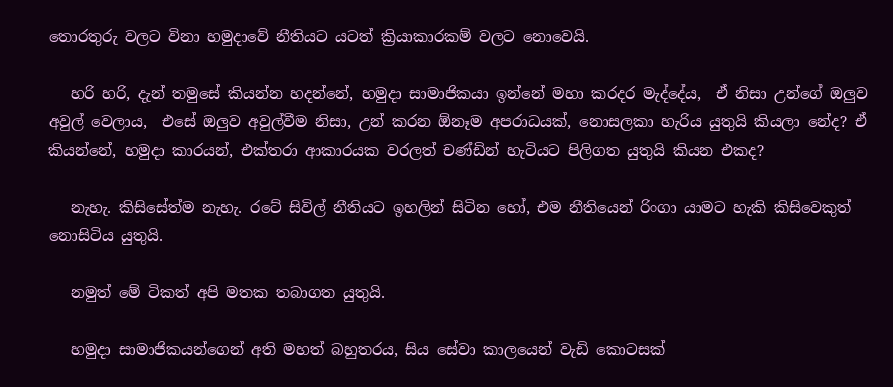තොරතුරු වලට විනා හමුදාවේ නීතියට යටත් ක්‍රියාකාරකම් වලට නොවෙයි.

   හරි හරි, දැන් තමුසේ කියන්න හදන්නේ, හමුදා සාමාජිකයා ඉන්නේ මහා කරදර මැද්දේය,  ඒ නිසා උන්ගේ ඔලුව අවුල් වෙලාය,  එසේ ඔලුව අවුල්වීම නිසා, උන් කරන ඕනෑම අපරාධයක්, නොසලකා හැරිය යුතුයි කියලා නේද? ඒ කියන්නේ, හමුදා කාරයන්, එක්තරා ආකාරයක වරලත් චණ්ඩින් හැටියට පිලිගත යුතුයි කියන එකද?

   නැහැ. කිසිසේත්ම නැහැ. රටේ සිවිල් නීතියට ඉහලින් සිටින හෝ, එම නීතියෙන් රිංගා යාමට හැකි කිසිවෙකුත් නොසිටිය යුතුයි.

   නමුත් මේ ටිකත් අපි මතක තබාගත යුතුයි.

   හමුදා සාමාජිකයන්ගෙන් අති මහත් බහුතරය, සිය සේවා කාලයෙන් වැඩි කොටසක්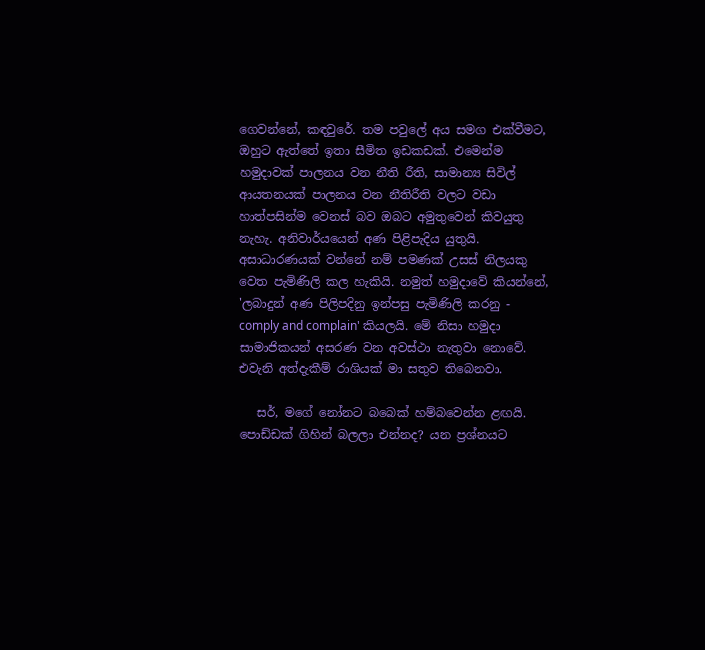ගෙවන්නේ, කඳවුරේ. තම පවුලේ අය සමග එක්වීමට, ඔහුට ඇත්තේ ඉතා සීමිත ඉඩකඩක්. එමෙන්ම හමුදාවක් පාලනය වන නීති රීති, සාමාන්‍ය සිවිල් ආයතනයක් පාලනය වන නීතිරීති වලට වඩා හාත්පසින්ම වෙනස් බව ඔබට අමුතුවෙන් කිවයුතු නැහැ. අනිවාර්යයෙන් අණ පිළිපැදිය යුතුයි. අසාධාරණයක් වන්නේ නම් පමණක් උසස් නිලයකු වෙත පැමිණිලි කල හැකියි. නමුත් හමුදාවේ කියන්නේ, 'ලබාදුන් අණ පිලිපදිනු ඉන්පසු පැමිණිලි කරනු - comply and complain' කියලයි. මේ නිසා හමුදා සාමාජිකයන් අසරණ වන අවස්ථා නැතුවා නොවේ. එවැනි අත්දැකීම් රාශියක් මා සතුව තිබෙනවා.

   සර්, මගේ නෝනට බබෙක් හම්බවෙන්න ළඟයි. පොඩ්ඩක් ගිහින් බලලා එන්නද? යන ප්‍රශ්නයට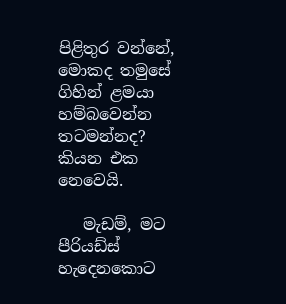පිළිතුර වන්නේ, මොකද තමුසේ ගිහින් ළමයා හම්බවෙන්න තටමන්නද? කියන එක නෙවෙයි.

   මැඩම්, මට පීරියඩ්ස් හැදෙනකොට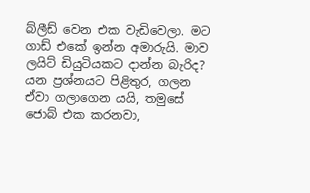බ්ලීඩ් වෙන එක වැඩිවෙලා. මට ගාඩ් එකේ ඉන්න අමාරුයි. මාව ලයිට් ඩියුටියකට දාන්න බැරිද? යන ප්‍රශ්නයට පිළිතුර, ගලන ඒවා ගලාගෙන යයි, තමුසේ ජොබ් එක කරනවා,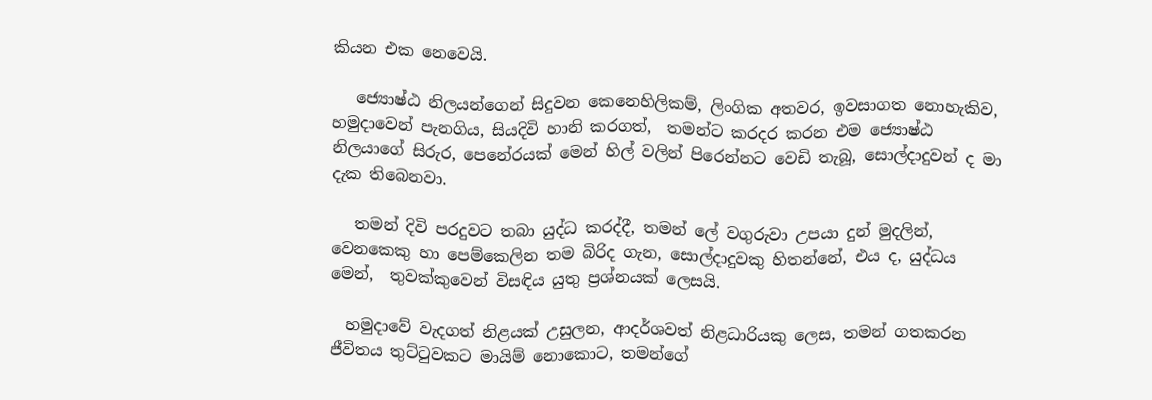කියන එක නෙවෙයි.

   ජ්‍යොෂ්ඨ නිලයන්ගෙන් සිදුවන කෙනෙහිලිකම්, ලිංගික අතවර, ඉවසාගත නොහැකිව, හමුදාවෙන් පැනගිය, සියදිවි හානි කරගත්,  තමන්ට කරදර කරන එම ජ්‍යොෂ්ඨ නිලයාගේ සිරුර, පෙනේරයක් මෙන් හිල් වලින් පිරෙන්නට වෙඩි තැබූ, සොල්දාදුවන් ද මා දැක තිබෙනවා.

   තමන් දිවි පරදුවට තබා යුද්ධ කරද්දී, තමන් ලේ වගුරුවා උපයා දුන් මුදලින්, වෙනකෙකු හා පෙම්කෙලින තම බිරිද ගැන, සොල්දාදුවකු හිතන්නේ, එය ද, යුද්ධය මෙන්,  තුවක්කුවෙන් විසඳිය යුතු ප්‍රශ්නයක් ලෙසයි.

  හමුදාවේ වැදගත් නිළයක් උසුලන, ආදර්ශවත් නිළධාරියකු ලෙස, තමන් ගතකරන ජීවිතය තුට්ටුවකට මායිම් නොකොට, තමන්ගේ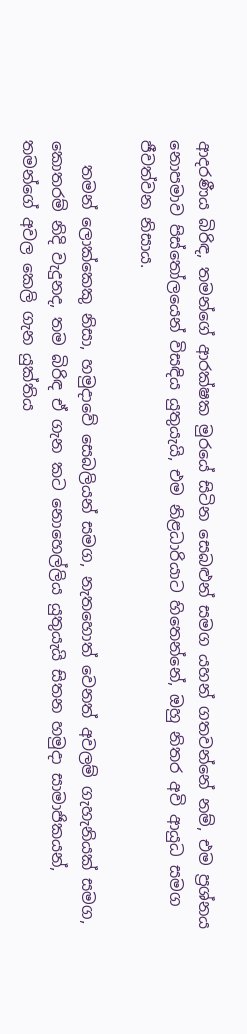ආදරණීය බිරිඳ, තමන්ගේ ආරක්ෂක මුරයේ සිටින සෙබළුන් සමග යහන් ගතවන්නේ නම්, එම ප්‍රශ්නය නොපමාව පිස්තෝලයෙන් විසඳිය යුතුයැයි, එම නිළධාරියාට හිතෙන්නේ, ඔහු නිතර අවි ආයුධ සමග ජීවත්වන නිසාය.

   තමන් ලොක්කෙකු නිසා, හමුදාවේ සෙබලියන් සමග, නැතහොත් වෙනත් අවලම් ගැහැනියක් සමග, කොතරම් නිදි වැදුනද, තම බිරිඳ ඒ ගැන කට නොහෙල්ලිය යුතුයැයි සිතන හමුදා සාමාජිකයන්, තමන්ගේ අවල කෙලි ගැන යුක්තිය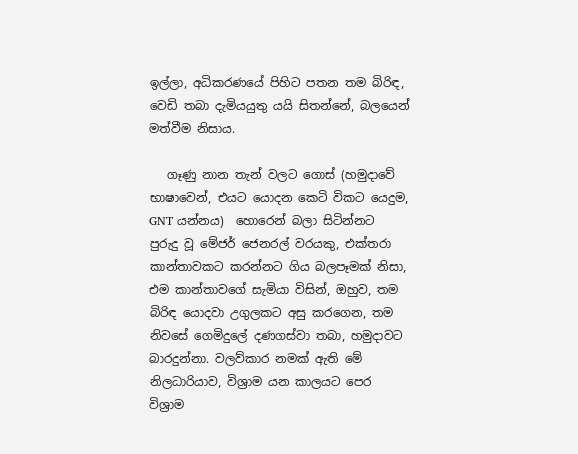ඉල්ලා, අධිකරණයේ පිහිට පතන තම බිරිඳ, වෙඩි තබා දැමියයුතු යයි සිතන්නේ, බලයෙන් මත්වීම නිසාය.

   ගෑණු නාන තැන් වලට ගොස් (හමුදාවේ භාෂාවෙන්, එයට යොදන කෙටි විකට යෙදුම, GNT යන්නය)  හොරෙන් බලා සිටින්නට පුරුදු වූ මේජර් ජෙනරල් වරයකු, එක්තරා කාන්තාවකට කරන්නට ගිය බලපෑමක් නිසා, එම කාන්තාවගේ සැමියා විසින්, ඔහුව, තම බිරිඳ යොදවා උගුලකට අසු කරගෙන, තම නිවසේ ගෙමිදුලේ දණගස්වා තබා, හමුදාවට බාරදුන්නා. වලව්කාර නමක් ඇති මේ නිලධාරියාව, විශ්‍රාම යන කාලයට පෙර විශ්‍රාම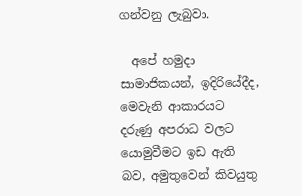ගන්වනු ලැබුවා.

  අපේ හමුදා සාමාජිකයන්, ඉදිරියේදීද, මෙවැනි ආකාරයට දරුණු අපරාධ වලට යොමුවීමට ඉඩ ඇති බව, අමුතුවෙන් කිවයුතු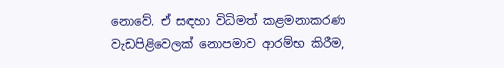නොවේ. ඒ සඳහා විධිමත් කළමනාකරණ වැඩපිළිවෙලක් නොපමාව ආරම්භ කිරීම,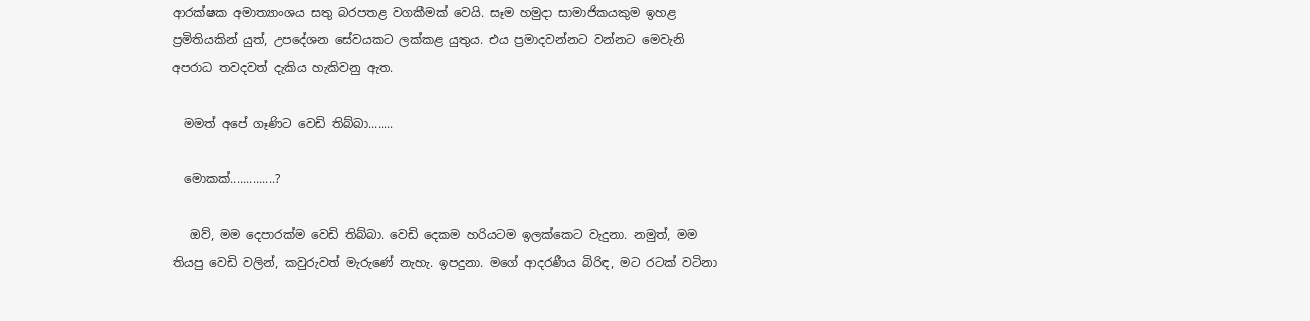ආරක්ෂක අමාත්‍යාංශය සතු බරපතළ වගකීමක් වෙයි. සෑම හමුදා සාමාජිකයකුම ඉහළ ප්‍රමිතියකින් යුත්, උපදේශන සේවයකට ලක්කළ යුතුය. එය ප්‍රමාදවන්නට වන්නට මෙවැනි අපරාධ තවදවත් දැකිය හැකිවනු ඇත.

  මමත් අපේ ගෑණිට වෙඩි තිබ්බා........

  මොකක්..............?

   ඔව්, මම දෙපාරක්ම වෙඩි තිබ්බා. වෙඩි දෙකම හරියටම ඉලක්කෙට වැදුනා. නමුත්, මම තියපු වෙඩි වලින්, කවුරුවත් මැරුණේ නැහැ. ඉපදුනා. මගේ ආදරණීය බිරිඳ, මට රටක් වටිනා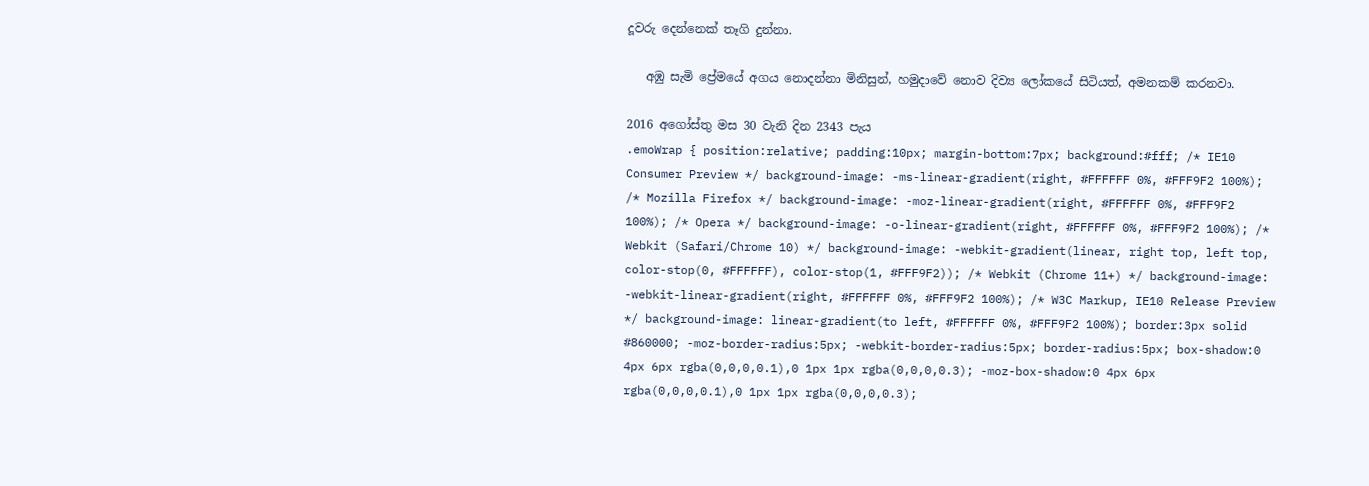දූවරු දෙන්නෙක් තෑගි දුන්නා.

   අඹු සැමි ප්‍රේමයේ අගය නොදන්නා මිනිසුන්, හමුදාවේ නොව දිව්‍ය ලෝකයේ සිටියත්, අමනකම් කරනවා.

2016 අගෝස්තු මස 30 වැනි දින 2343 පැය
.emoWrap { position:relative; padding:10px; margin-bottom:7px; background:#fff; /* IE10 Consumer Preview */ background-image: -ms-linear-gradient(right, #FFFFFF 0%, #FFF9F2 100%); /* Mozilla Firefox */ background-image: -moz-linear-gradient(right, #FFFFFF 0%, #FFF9F2 100%); /* Opera */ background-image: -o-linear-gradient(right, #FFFFFF 0%, #FFF9F2 100%); /* Webkit (Safari/Chrome 10) */ background-image: -webkit-gradient(linear, right top, left top, color-stop(0, #FFFFFF), color-stop(1, #FFF9F2)); /* Webkit (Chrome 11+) */ background-image: -webkit-linear-gradient(right, #FFFFFF 0%, #FFF9F2 100%); /* W3C Markup, IE10 Release Preview */ background-image: linear-gradient(to left, #FFFFFF 0%, #FFF9F2 100%); border:3px solid #860000; -moz-border-radius:5px; -webkit-border-radius:5px; border-radius:5px; box-shadow:0 4px 6px rgba(0,0,0,0.1),0 1px 1px rgba(0,0,0,0.3); -moz-box-shadow:0 4px 6px rgba(0,0,0,0.1),0 1px 1px rgba(0,0,0,0.3);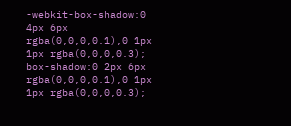-webkit-box-shadow:0 4px 6px rgba(0,0,0,0.1),0 1px 1px rgba(0,0,0,0.3); box-shadow:0 2px 6px rgba(0,0,0,0.1),0 1px 1px rgba(0,0,0,0.3);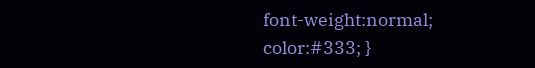font-weight:normal; color:#333; }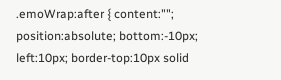.emoWrap:after { content:""; position:absolute; bottom:-10px; left:10px; border-top:10px solid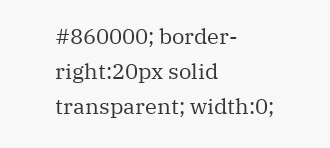#860000; border-right:20px solid transparent; width:0;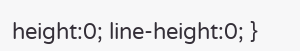height:0; line-height:0; }